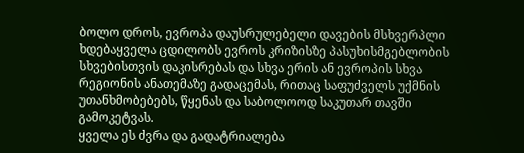ბოლო დროს, ევროპა დაუსრულებელი დავების მსხვერპლი ხდებაყველა ცდილობს ევროს კრიზისზე პასუხისმგებლობის სხვებისთვის დაკისრებას და სხვა ერის ან ევროპის სხვა რეგიონის ანათემაზე გადაცემას, რითაც საფუძველს უქმნის უთანხმობებებს, წყენას და საბოლოოდ საკუთარ თავში გამოკეტვას.
ყველა ეს ძვრა და გადატრიალება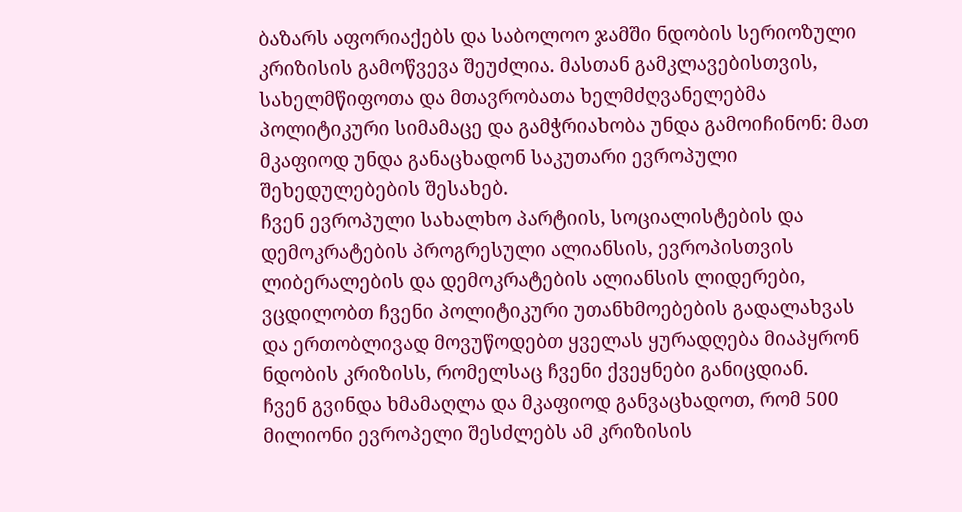ბაზარს აფორიაქებს და საბოლოო ჯამში ნდობის სერიოზული კრიზისის გამოწვევა შეუძლია. მასთან გამკლავებისთვის, სახელმწიფოთა და მთავრობათა ხელმძღვანელებმა პოლიტიკური სიმამაცე და გამჭრიახობა უნდა გამოიჩინონ: მათ მკაფიოდ უნდა განაცხადონ საკუთარი ევროპული შეხედულებების შესახებ.
ჩვენ ევროპული სახალხო პარტიის, სოციალისტების და დემოკრატების პროგრესული ალიანსის, ევროპისთვის ლიბერალების და დემოკრატების ალიანსის ლიდერები, ვცდილობთ ჩვენი პოლიტიკური უთანხმოებების გადალახვას და ერთობლივად მოვუწოდებთ ყველას ყურადღება მიაპყრონ ნდობის კრიზისს, რომელსაც ჩვენი ქვეყნები განიცდიან.
ჩვენ გვინდა ხმამაღლა და მკაფიოდ განვაცხადოთ, რომ 500 მილიონი ევროპელი შესძლებს ამ კრიზისის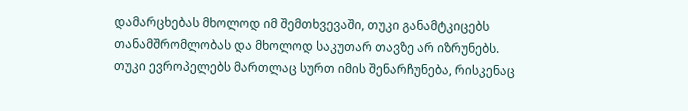დამარცხებას მხოლოდ იმ შემთხვევაში, თუკი განამტკიცებს თანამშრომლობას და მხოლოდ საკუთარ თავზე არ იზრუნებს.
თუკი ევროპელებს მართლაც სურთ იმის შენარჩუნება, რისკენაც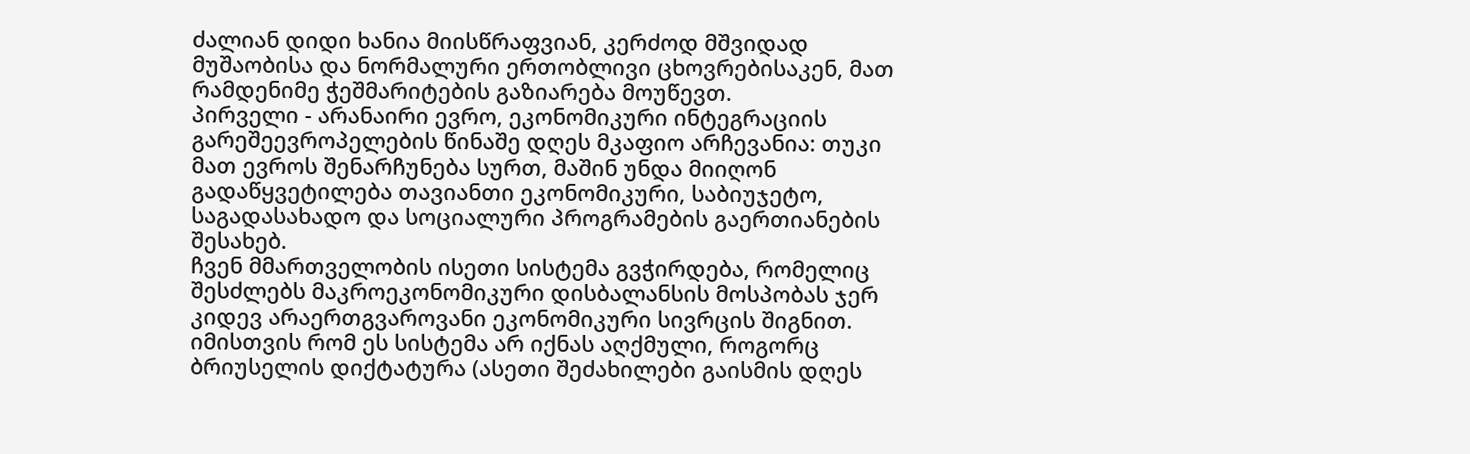ძალიან დიდი ხანია მიისწრაფვიან, კერძოდ მშვიდად მუშაობისა და ნორმალური ერთობლივი ცხოვრებისაკენ, მათ რამდენიმე ჭეშმარიტების გაზიარება მოუწევთ.
პირველი - არანაირი ევრო, ეკონომიკური ინტეგრაციის გარეშეევროპელების წინაშე დღეს მკაფიო არჩევანია: თუკი მათ ევროს შენარჩუნება სურთ, მაშინ უნდა მიიღონ გადაწყვეტილება თავიანთი ეკონომიკური, საბიუჯეტო, საგადასახადო და სოციალური პროგრამების გაერთიანების შესახებ.
ჩვენ მმართველობის ისეთი სისტემა გვჭირდება, რომელიც შესძლებს მაკროეკონომიკური დისბალანსის მოსპობას ჯერ კიდევ არაერთგვაროვანი ეკონომიკური სივრცის შიგნით. იმისთვის რომ ეს სისტემა არ იქნას აღქმული, როგორც ბრიუსელის დიქტატურა (ასეთი შეძახილები გაისმის დღეს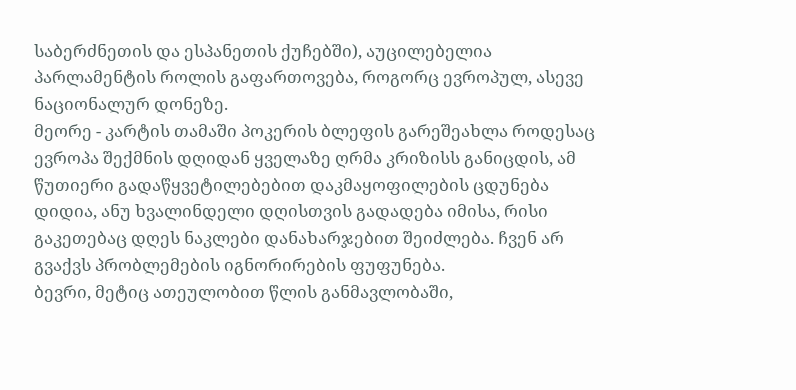საბერძნეთის და ესპანეთის ქუჩებში), აუცილებელია პარლამენტის როლის გაფართოვება, როგორც ევროპულ, ასევე ნაციონალურ დონეზე.
მეორე - კარტის თამაში პოკერის ბლეფის გარეშეახლა როდესაც ევროპა შექმნის დღიდან ყველაზე ღრმა კრიზისს განიცდის, ამ წუთიერი გადაწყვეტილებებით დაკმაყოფილების ცდუნება დიდია, ანუ ხვალინდელი დღისთვის გადადება იმისა, რისი გაკეთებაც დღეს ნაკლები დანახარჯებით შეიძლება. ჩვენ არ გვაქვს პრობლემების იგნორირების ფუფუნება.
ბევრი, მეტიც ათეულობით წლის განმავლობაში,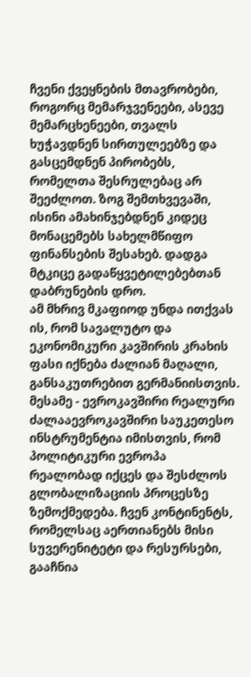ჩვენი ქვეყნების მთავრობები, როგორც მემარჯვენეები, ასევე მემარცხენეები, თვალს ხუჭავდნენ სირთულეებზე და გასცემდნენ პირობებს, რომელთა შესრულებაც არ შეეძლოთ. ზოგ შემთხვევაში, ისინი ამახინჯებდნენ კიდეც მონაცემებს სახელმწიფო ფინანსების შესახებ. დადგა მტკიცე გადაწყვეტილებებთან დაბრუნების დრო.
ამ მხრივ მკაფიოდ უნდა ითქვას ის, რომ სავალუტო და ეკონომიკური კავშირის კრახის ფასი იქნება ძალიან მაღალი, განსაკუთრებით გერმანიისთვის.
მესამე - ევროკავშირი რეალური ძალააევროკავშირი საუკეთესო ინსტრუმენტია იმისთვის, რომ პოლიტიკური ევროპა რეალობად იქცეს და შესძლოს გლობალიზაციის პროცესზე ზემოქმედება. ჩვენ კონტინენტს, რომელსაც აერთიანებს მისი სუვერენიტეტი და რესურსები, გააჩნია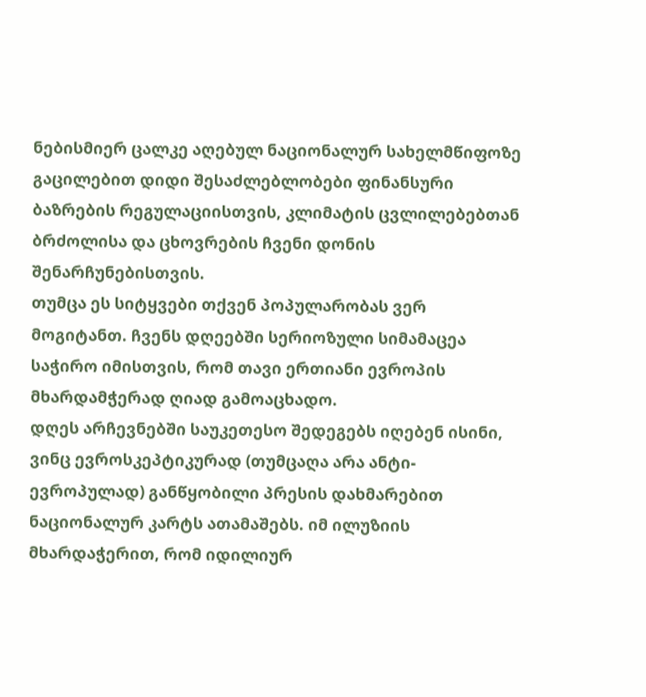ნებისმიერ ცალკე აღებულ ნაციონალურ სახელმწიფოზე გაცილებით დიდი შესაძლებლობები ფინანსური ბაზრების რეგულაციისთვის, კლიმატის ცვლილებებთან ბრძოლისა და ცხოვრების ჩვენი დონის შენარჩუნებისთვის.
თუმცა ეს სიტყვები თქვენ პოპულარობას ვერ მოგიტანთ. ჩვენს დღეებში სერიოზული სიმამაცეა საჭირო იმისთვის, რომ თავი ერთიანი ევროპის მხარდამჭერად ღიად გამოაცხადო.
დღეს არჩევნებში საუკეთესო შედეგებს იღებენ ისინი, ვინც ევროსკეპტიკურად (თუმცაღა არა ანტი-ევროპულად) განწყობილი პრესის დახმარებით ნაციონალურ კარტს ათამაშებს. იმ ილუზიის მხარდაჭერით, რომ იდილიურ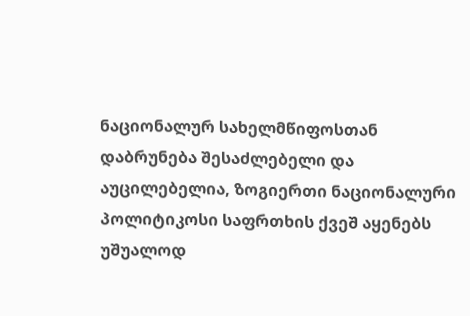ნაციონალურ სახელმწიფოსთან დაბრუნება შესაძლებელი და აუცილებელია, ზოგიერთი ნაციონალური პოლიტიკოსი საფრთხის ქვეშ აყენებს უშუალოდ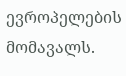ევროპელების მომავალს.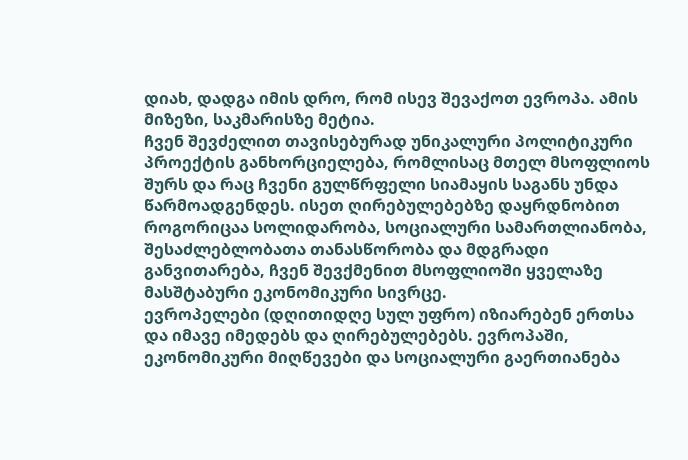დიახ, დადგა იმის დრო, რომ ისევ შევაქოთ ევროპა. ამის მიზეზი, საკმარისზე მეტია.
ჩვენ შევძელით თავისებურად უნიკალური პოლიტიკური პროექტის განხორციელება, რომლისაც მთელ მსოფლიოს შურს და რაც ჩვენი გულწრფელი სიამაყის საგანს უნდა წარმოადგენდეს. ისეთ ღირებულებებზე დაყრდნობით როგორიცაა სოლიდარობა, სოციალური სამართლიანობა, შესაძლებლობათა თანასწორობა და მდგრადი განვითარება, ჩვენ შევქმენით მსოფლიოში ყველაზე მასშტაბური ეკონომიკური სივრცე.
ევროპელები (დღითიდღე სულ უფრო) იზიარებენ ერთსა და იმავე იმედებს და ღირებულებებს. ევროპაში, ეკონომიკური მიღწევები და სოციალური გაერთიანება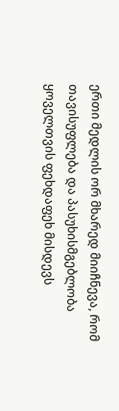ერთი მედლის ორ მხარედ მიიჩნევა, რომ თავისუფლება და პასუხისმგებლობა ყოველთვის ფეხდაფეხ მისდევს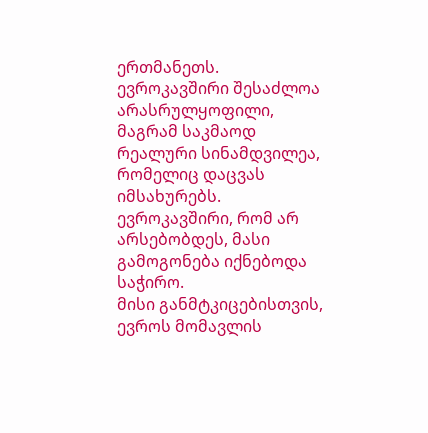ერთმანეთს.
ევროკავშირი შესაძლოა არასრულყოფილი, მაგრამ საკმაოდ რეალური სინამდვილეა, რომელიც დაცვას იმსახურებს. ევროკავშირი, რომ არ არსებობდეს, მასი გამოგონება იქნებოდა საჭირო.
მისი განმტკიცებისთვის, ევროს მომავლის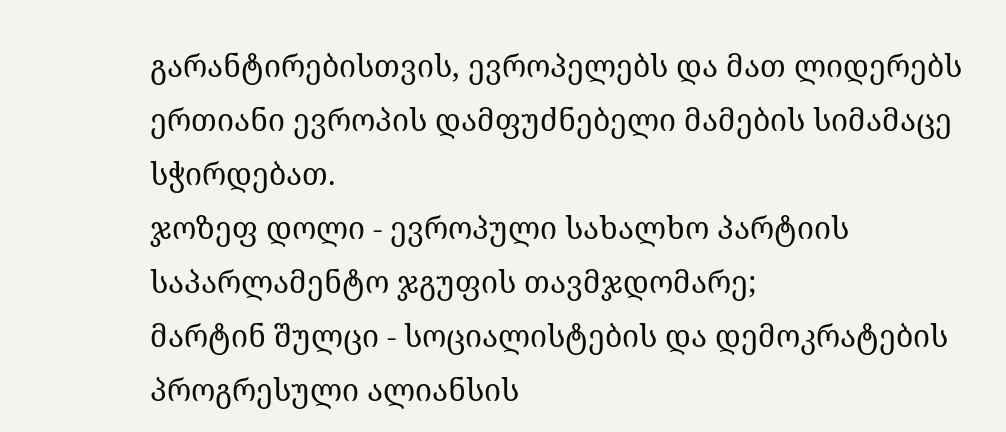გარანტირებისთვის, ევროპელებს და მათ ლიდერებს ერთიანი ევროპის დამფუძნებელი მამების სიმამაცე სჭირდებათ.
ჯოზეფ დოლი - ევროპული სახალხო პარტიის საპარლამენტო ჯგუფის თავმჯდომარე;
მარტინ შულცი - სოციალისტების და დემოკრატების პროგრესული ალიანსის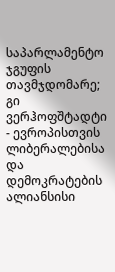საპარლამენტო ჯგუფის თავმჯდომარე;
გი ვერჰოფშტადტი - ევროპისთვის ლიბერალებისა და დემოკრატების ალიანსისი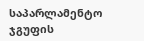საპარლამენტო ჯგუფის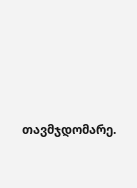თავმჯდომარე.